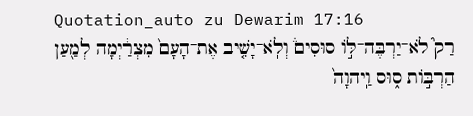Quotation_auto zu Dewarim 17:16
רַק֮ לֹא־יַרְבֶּה־לּ֣וֹ סוּסִים֒ וְלֹֽא־יָשִׁ֤יב אֶת־הָעָם֙ מִצְרַ֔יְמָה לְמַ֖עַן הַרְבּ֣וֹת ס֑וּס וַֽיהוָה֙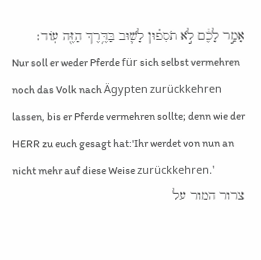אָמַ֣ר לָכֶ֔ם לֹ֣א תֹסִפ֗וּן לָשׁ֛וּב בַּדֶּ֥רֶךְ הַזֶּ֖ה עֽוֹד׃
Nur soll er weder Pferde für sich selbst vermehren noch das Volk nach Ägypten zurückkehren lassen, bis er Pferde vermehren sollte; denn wie der HERR zu euch gesagt hat:'Ihr werdet von nun an nicht mehr auf diese Weise zurückkehren.'
צרור המור על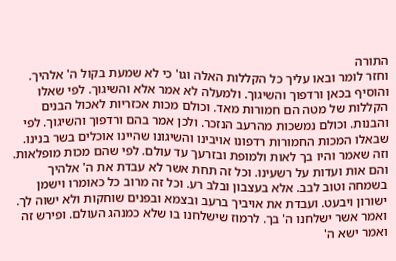התורה
וחזר לומר ובאו עליך כל הקללות האלה וגו' כי לא שמעת בקול ה' אלהיך. והוסיף בכאן ורדפוך והשיגוך. ולמעלה לא אמר אלא והשיגוך. לפי שאלו הקללות של מטה הם חמורות מאד. וכולם מכות אכזריות לאכול הבנים והבנות. וכולם נמשכות מהרעב הנזכר. ולכן אמר בהם ורדפוך והשיגוך. לפי שבאלו המכות החמורות רדפונו אויבינו והשיגונו שהיינו אוכלים בשר בנינו. וזה שאמר והיו בך לאות ולמופת ובזרעך עד עולם. לפי שהם מכות מופלאות. והם אות ועדות על רשעינו. וכל זה תחת אשר לא עבדת את ה' אלהיך בשמחה וטוב לבב. אלא בעצבון ובלב רע. וכל זה מרוב כל כאומרו וישמן ישורון ויבעט. ועבדת את אויביך ברעב ובצמא ובפנים שוחקות ולא ישוה לך. ואמר אשר ישלחנו ה' בך. לרמוז שישלחנו בו שלא כמנהג העולם. ופירש זה ואמר ישא ה'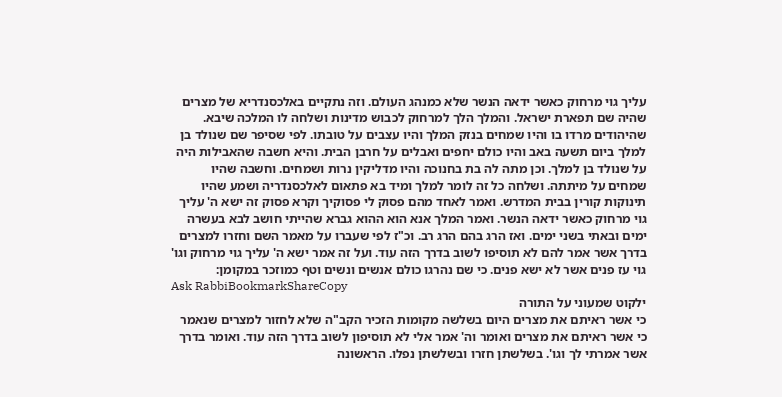עליך גוי מרחוק כאשר ידאה הנשר שלא כמנהג העולם. וזה נתקיים באלכסנדריא של מצרים שהיה שם תפארת ישראל. והמלך הלך למרחוק לכבוש מדינות ושלחה לו המלכה שיבא. שהיהודים מרדו בו והיו שמחים בנזק המלך והיו עצבים על טובתו. לפי שסיפר שם שנולד בן למלך ביום תשעה באב והיו כולם יחפים ואבלים על חרבן הבית. והיא חשבה שהאבילות היה על שנולד בן למלך. וכן מתה לה בת בחנוכה והיו מדליקין נרות ושמחים. וחשבה שהיו שמחים על מיתתה. ושלחה כל זה לומר למלך ומיד בא פתאום לאלכסנדריה ושמע שהיו תינוקות קורין בבית המדרש. ואמר לאחד מהם פסוק לי פסוקיך וקרא פסוק זה ישא ה' עליך גוי מרחוק כאשר ידאה הנשר. ואמר המלך אנא הוא ההוא גברא שהייתי חושב לבא בעשרה ימים ובאתי בשני ימים. ואז הרג בהם הרג רב. וכ"ז לפי שעברו על מאמר השם וחזרו למצרים בדרך אשר אמר להם לא תוסיפו לשוב בדרך הזה עוד. ועל זה אמר ישא ה' עליך גוי מרחוק וגו' גוי עז פנים אשר לא ישא פנים. כי שם נהרגו כולם אנשים ונשים וטף כמוזכר במקומן:
Ask RabbiBookmarkShareCopy
ילקוט שמעוני על התורה
כי אשר ראיתם את מצרים היום בשלשה מקומות הזכיר הקב"ה שלא לחזור למצרים שנאמר כי אשר ראיתם את מצרים ואומר וה' אמר אלי לא תוסיפון לשוב בדרך הזה עוד. ואומר בדרך אשר אמרתי לך וגו'. בשלשתן חזרו ובשלשתן נפלו. הראשונה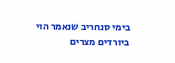בימי סנחריב שנאמר הוי ביורדים מצרים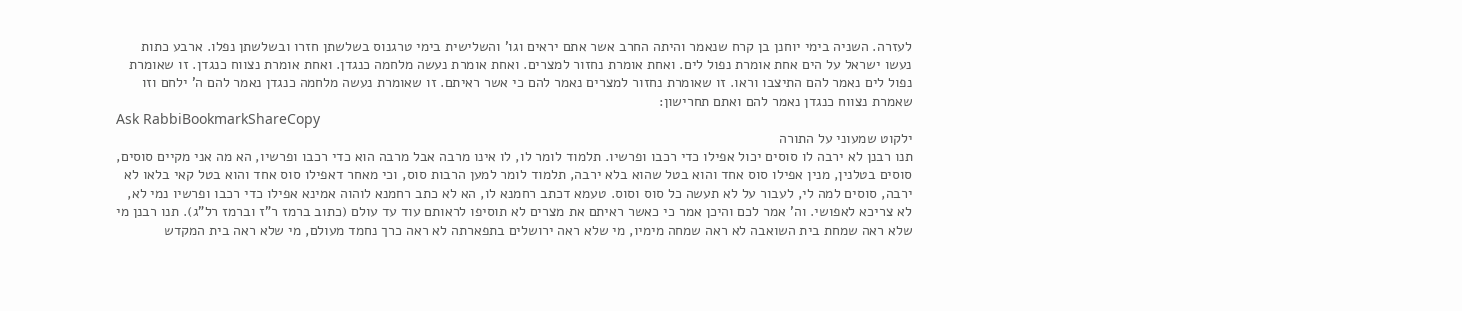לעזרה. השניה בימי יוחנן בן קרח שנאמר והיתה החרב אשר אתם יראים וגו' והשלישית בימי טרגנוס בשלשתן חזרו ובשלשתן נפלו. ארבע כתות נעשו ישראל על הים אחת אומרת נפול לים. ואחת אומרת נחזור למצרים. ואחת אומרת נעשה מלחמה כנגדן. ואחת אומרת נצווח כנגדן. זו שאומרת נפול לים נאמר להם התיצבו וראו. זו שאומרת נחזור למצרים נאמר להם כי אשר ראיתם. זו שאומרת נעשה מלחמה כנגדן נאמר להם ה' ילחם וזו שאמרת נצווח כנגדן נאמר להם ואתם תחרישון:
Ask RabbiBookmarkShareCopy
ילקוט שמעוני על התורה
תנו רבנן לא ירבה לו סוסים יכול אפילו כדי רכבו ופרשיו. תלמוד לומר לו, לו אינו מרבה אבל מרבה הוא כדי רכבו ופרשיו, הא מה אני מקיים סוסים, סוסים בטלנין, מנין אפילו סוס אחד והוא בטל שהוא בלא ירבה, תלמוד לומר למען הרבות סוס, וכי מאחר דאפילו סוס אחד והוא בטל קאי בלאו לא ירבה, סוסים למה לי, לעבור על לא תעשה כל סוס וסוס. טעמא דכתב רחמנא לו, הא לא כתב רחמנא לוהוה אמינא אפילו כדי רכבו ופרשיו נמי לא, לא צריכא לאפושי. וה' אמר לכם והיכן אמר כי כאשר ראיתם את מצרים לא תוסיפו לראותם עוד עד עולם (כתוב ברמז ר"ז וברמז רל"ג). תנו רבנן מי שלא ראה שמחת בית השואבה לא ראה שמחה מימיו, מי שלא ראה ירושלים בתפארתה לא ראה כרך נחמד מעולם, מי שלא ראה בית המקדש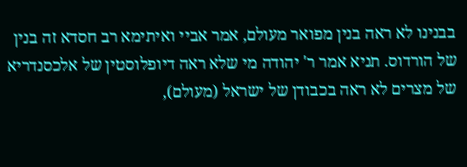בבנינו לא ראה בנין מפואר מעולם, אמר אביי ואיתימא רב חסדא זה בנין של הורדוס. תניא אמר ר' יהודה מי שלא ראה דיופלוסטין של אלכסנדריא של מצרים לא ראה בכבודן של ישראל (מעולם),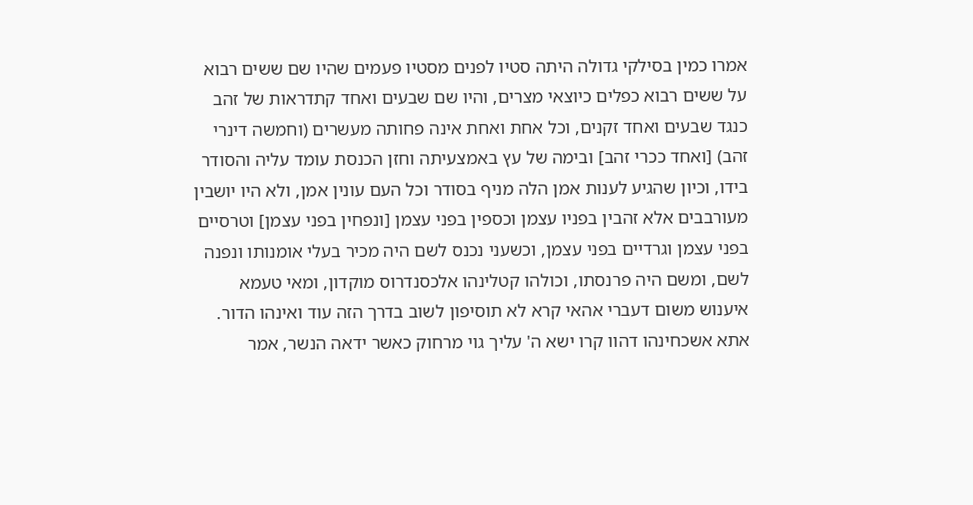אמרו כמין בסילקי גדולה היתה סטיו לפנים מסטיו פעמים שהיו שם ששים רבוא על ששים רבוא כפלים כיוצאי מצרים, והיו שם שבעים ואחד קתדראות של זהב כנגד שבעים ואחד זקנים, וכל אחת ואחת אינה פחותה מעשרים (וחמשה דינרי זהב) [ואחד ככרי זהב] ובימה של עץ באמצעיתה וחזן הכנסת עומד עליה והסודר בידו, וכיון שהגיע לענות אמן הלה מניף בסודר וכל העם עונין אמן, ולא היו יושבין מעורבבים אלא זהבין בפניו עצמן וכספין בפני עצמן [ונפחין בפני עצמן] וטרסיים בפני עצמן וגרדיים בפני עצמן, וכשעני נכנס לשם היה מכיר בעלי אומנותו ונפנה לשם, ומשם היה פרנסתו, וכולהו קטלינהו אלכסנדרוס מוקדון, ומאי טעמא איענוש משום דעברי אהאי קרא לא תוסיפון לשוב בדרך הזה עוד ואינהו הדור. אתא אשכחינהו דהוו קרו ישא ה' עליך גוי מרחוק כאשר ידאה הנשר, אמר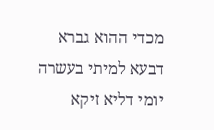מכדי ההוא גברא דבעא למיתי בעשרה יומי דליא זיקא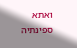ואתא ספינתיה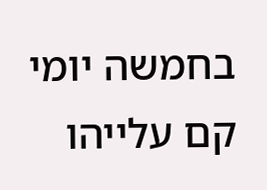בחמשה יומי קם עלייהו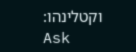וקטלינהו:
Ask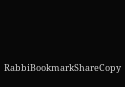RabbiBookmarkShareCopy